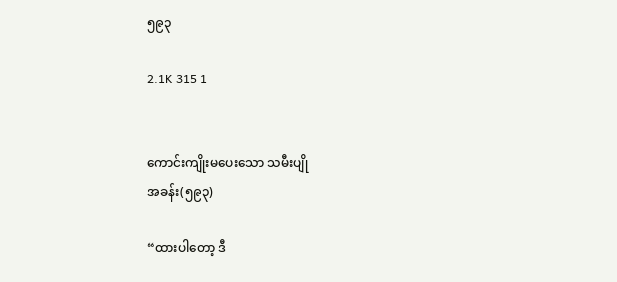၅၉၃

2.1K 315 1


ကောင်းကျိုးမပေးသော သမီးပျို
အခန်း(၅၉၃)

“ထားပါတော့ ဒီ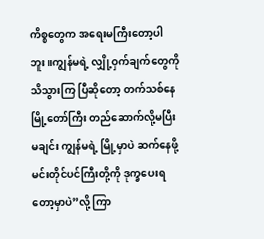ကိစ္စတွေက အရေးမကြီးတော့ပါဘူး။ကျွန်မရဲ့ လျှို့ဝှက်ချက်တွေကို သိသွားကြ ပြီဆိုတော့ တက်သစ်နေမြို့တော်ကြီး တည်ဆောက်လို့မပြီးမချင်း ကျွန်မရဲ့ မြို့မှာပဲ ဆက်နေဖို့ မင်းတိုင်ပင်ကြီးတို့ကို ဒုက္ခပေးရတော့မှာပဲ”လို့ ကြာ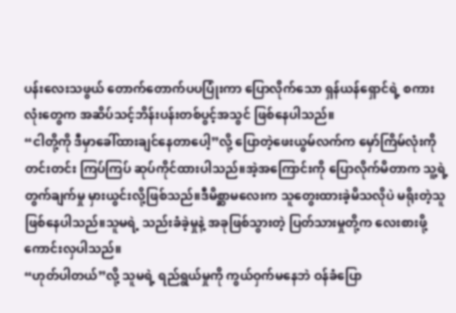ပန်းလေးသဖွယ် တောက်တောက်ပပပြုံးကာ ပြောလိုက်သော ရှန်ယန်ရှောင်ရဲ့ စကားလုံးတွေက အဆိပ်သင့်ဘိန်းပန်းတစ်ပွင့်အသွင် ဖြစ်နေပါသည်။
“ငါတို့ကို ဒီမှာခေါ်ထားချင်နေတာပေါ့”လို့ ပြောတဲ့ဖေးယွမ်လက်က မှော်ကြိမ်လုံးကို တင်းတင်း ကြပ်ကြပ် ဆုပ်ကိုင်ထားပါသည်။အဲ့အကြောင်းကို ပြောလိုက်မိတာက သူ့ရဲ့ တွက်ချက်မှု မှားယွင်းလို့ဖြစ်သည်။ဒီမိစ္ဆာမလေးက သူတွေးထားခဲ့မိသလိုပဲ မရိုးတဲ့သူဖြစ်နေပါသည်။သူမရဲ့ သည်းခံခဲ့မှုနဲ့ အခုဖြစ်သွားတဲ့ ပြတ်သားမှုတို့က လေးစားဖို့ကောင်းလှပါသည်။
“ဟုတ်ပါတယ်”လို့ သူမရဲ့ ရည်ရွယ်မှုကို ကွယ်ဝှက်မနေဘဲ ဝန်ခံပြော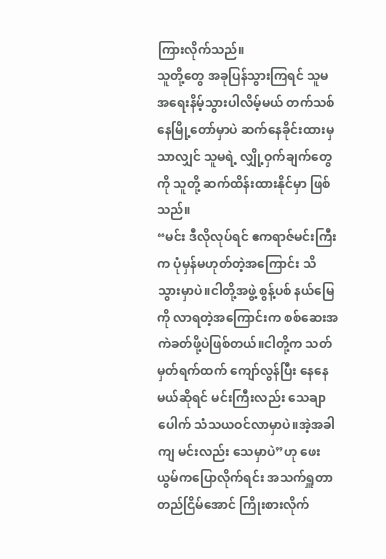ကြားလိုက်သည်။
သူတို့တွေ အခုပြန်သွားကြရင် သူမ အရေးနိမ့်သွားပါလိမ့်မယ် တက်သစ်နေမြို့တော်မှာပဲ ဆက်နေခိုင်းထားမှသာလျှင် သူမရဲ့ လျှို့ဝှက်ချက်တွေကို သူတို့ ဆက်ထိန်းထားနိုင်မှာ ဖြစ်သည်။
“မင်း ဒီလိုလုပ်ရင် ဧကရာဇ်မင်းကြီးက ပုံမှန်မဟုတ်တဲ့အကြောင်း သိသွားမှာပဲ။ငါတို့အဖွဲ့ စွန့်ပစ် နယ်မြေကို လာရတဲ့အကြောင်းက စစ်ဆေးအကဲခတ်ဖို့ပဲဖြစ်တယ်။ငါတို့က သတ်မှတ်ရက်ထက် ကျော်လွန်ပြီး နေနေမယ်ဆိုရင် မင်းကြီးလည်း သေချာပေါက် သံသယဝင်လာမှာပဲ။အဲ့အခါကျ မင်းလည်း သေမှာပဲ”ဟု ဖေးယွမ်ကပြောလိုက်ရင်း အသက်ရှူတာ တည်ငြိမ်အောင် ကြိုးစားလိုက်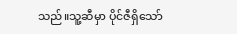သည်။သူ့ဆီမှာ ပိုင်ဇီရှိသော်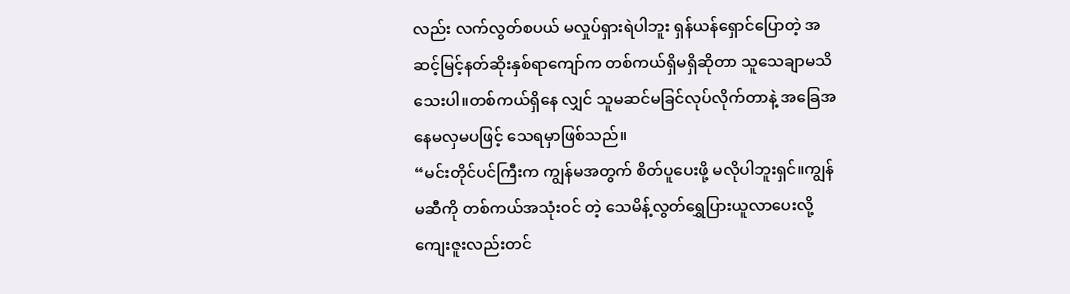လည်း လက်လွတ်စပယ် မလှုပ်ရှားရဲပါဘူး ရှန်ယန်ရှောင်ပြောတဲ့ အဆင့်မြင့်နတ်ဆိုးနှစ်ရာကျော်က တစ်ကယ်ရှိမရှိဆိုတာ သူသေချာမသိသေးပါ။တစ်ကယ်ရှိနေ လျှင် သူမဆင်မခြင်လုပ်လိုက်တာနဲ့ အခြေအနေမလှမပဖြင့် သေရမှာဖြစ်သည်။
“မင်းတိုင်ပင်ကြီးက ကျွန်မအတွက် စိတ်ပူပေးဖို့ မလိုပါဘူးရှင်။ကျွန်မဆီကို တစ်ကယ်အသုံးဝင် တဲ့ သေမိန့်လွတ်ရွှေပြားယူလာပေးလို့ ကျေးဇူးလည်းတင်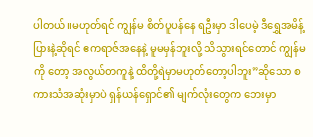ပါတယ်။မဟုတ်ရင် ကျွန်မ စိတ်ပူပန်နေ ရဦးမှာ ဒါပေမဲ့ ဒီရွှေအမိန့်ပြားနဲ့ဆိုရင် ဧကရာဇ်အနေနဲ့ မူမမှန်ဘူးလို့ သိသွားရင်တောင် ကျွန်မကို တော့ အလွယ်တကူနဲ့ ထိတို့ရဲမှာမဟုတ်တော့ပါဘူး”ဆိုသော စကားသံအဆုံးမှာပဲ ရှန်ယန်ရှောင်၏ မျက်လုံးတွေက ဘေးမှာ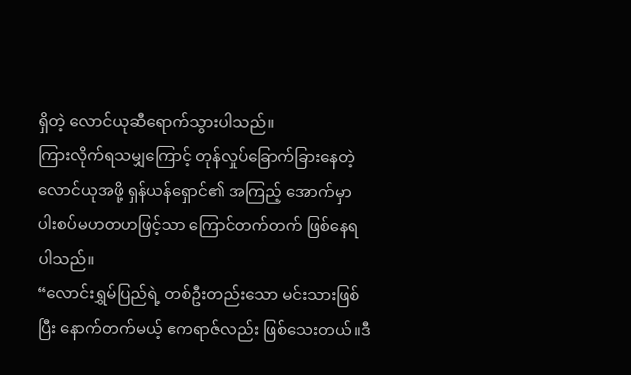ရှိတဲ့ လောင်ယုဆီရောက်သွားပါသည်။
ကြားလိုက်ရသမျှကြောင့် တုန်လှုပ်ခြောက်ခြားနေတဲ့ လောင်ယုအဖို့ ရှန်ယန်ရှောင်၏ အကြည့် အောက်မှာ ပါးစပ်မဟတဟဖြင့်သာ ကြောင်တက်တက် ဖြစ်နေရပါသည်။
“လောင်းရွှမ်ပြည်ရဲ့ တစ်ဦးတည်းသော မင်းသားဖြစ်ပြီး နောက်တက်မယ့် ဧကရာဇ်လည်း ဖြစ်သေးတယ်။ဒီ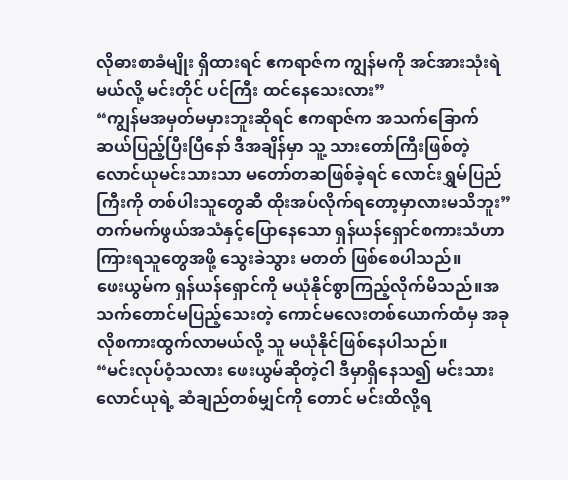လိုဓားစာခံမျိုး ရှိထားရင် ဧကရာဇ်က ကျွန်မကို အင်အားသုံးရဲမယ်လို့ မင်းတိုင် ပင်ကြီး ထင်နေသေးလား”
“ကျွန်မအမှတ်မမှားဘူးဆိုရင် ဧကရာဇ်က အသက်ခြောက်ဆယ်ပြည့်ပြီးပြီနော် ဒီအချိန်မှာ သူ့ သားတော်ကြီးဖြစ်တဲ့ လောင်ယုမင်းသားသာ မတော်တဆဖြစ်ခဲ့ရင် လောင်းရွှမ်ပြည်ကြီးကို တစ်ပါးသူတွေဆီ ထိုးအပ်လိုက်ရတော့မှာလားမသိဘူး”
တက်မက်ဖွယ်အသံနှင့်ပြောနေသော ရှန်ယန်ရှောင်စကားသံဟာ ကြားရသူတွေအဖို့ သွေးခဲသွား မတတ် ဖြစ်စေပါသည်။
ဖေးယွမ်က ရှန်ယန်ရှောင်ကို မယုံနိုင်စွာကြည့်လိုက်မိသည်။အသက်တောင်မပြည့်သေးတဲ့ ကောင်မလေးတစ်ယောက်ထံမှ အခုလိုစကားထွက်လာမယ်လို့ သူ မယုံနိုင်ဖြစ်နေပါသည်။
“မင်းလုပ်ဝံ့သလား ဖေးယွမ်ဆိုတဲ့ငါ ဒီမှာရှိနေသ၍ မင်းသားလောင်ယုရဲ့ ဆံချည်တစ်မျှင်ကို တောင် မင်းထိလို့ရ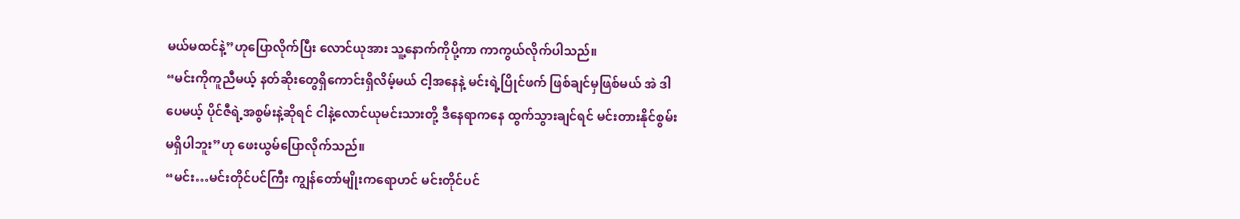မယ်မထင်နဲ့”ဟုပြောလိုက်ပြီး လောင်ယုအား သူ့နောက်ကိုပို့ကာ ကာကွယ်လိုက်ပါသည်။
“မင်းကိုကူညီမယ့် နတ်ဆိုးတွေရှိကောင်းရှိလိမ့်မယ် ငါ့အနေနဲ့ မင်းရဲ့ပြိုင်ဖက် ဖြစ်ချင်မှဖြစ်မယ် အဲ ဒါပေမယ့် ပိုင်ဇီရဲ့အစွမ်းနဲ့ဆိုရင် ငါနဲ့လောင်ယုမင်းသားတို့ ဒီနေရာကနေ ထွက်သွားချင်ရင် မင်းတားနိုင်စွမ်းမရှိပါဘူး”ဟု ဖေးယွမ်ပြောလိုက်သည်။
“မင်း…မင်းတိုင်ပင်ကြီး ကျွန်တော်မျိုးကရောဟင် မင်းတိုင်ပင်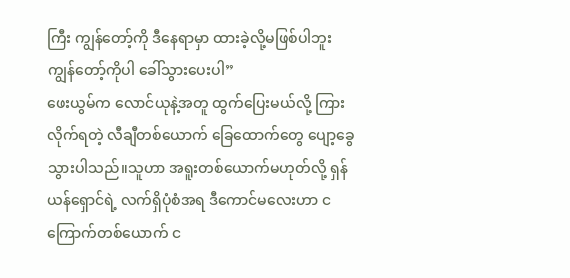ကြီး ကျွန်တော့်ကို ဒီနေရာမှာ ထားခဲ့လို့မဖြစ်ပါဘူး ကျွန်တော့်ကိုပါ ခေါ်သွားပေးပါ”
ဖေးယွမ်က လောင်ယုနဲ့အတူ ထွက်ပြေးမယ်လို့ ကြားလိုက်ရတဲ့ လီချီတစ်ယောက် ခြေထောက်တွေ ပျော့ခွေသွားပါသည်။သူဟာ အရူးတစ်ယောက်မဟုတ်လို့ ရှန်ယန်ရှောင်ရဲ့ လက်ရှိပုံစံအရ ဒီကောင်မလေးဟာ ငကြောက်တစ်ယောက် င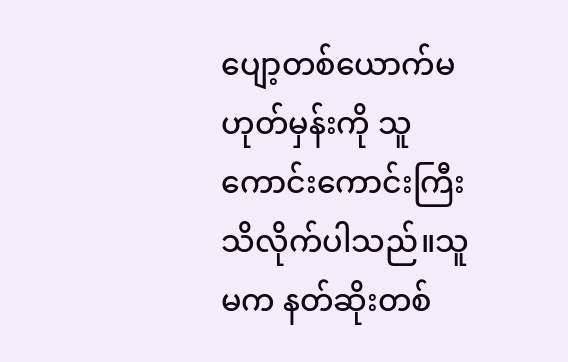ပျော့တစ်ယောက်မဟုတ်မှန်းကို သူကောင်းကောင်းကြီး သိလိုက်ပါသည်။သူမက နတ်ဆိုးတစ်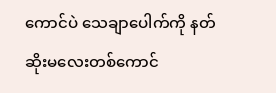ကောင်ပဲ သေချာပေါက်ကို နတ်ဆိုးမလေးတစ်ကောင်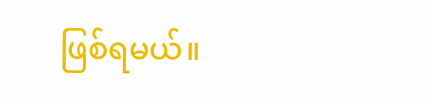ဖြစ်ရမယ်။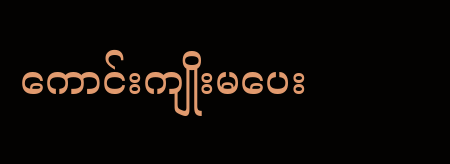ကောင်းကျိုးမပေး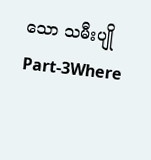သော သမီးပျို Part-3Where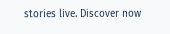stories live. Discover now